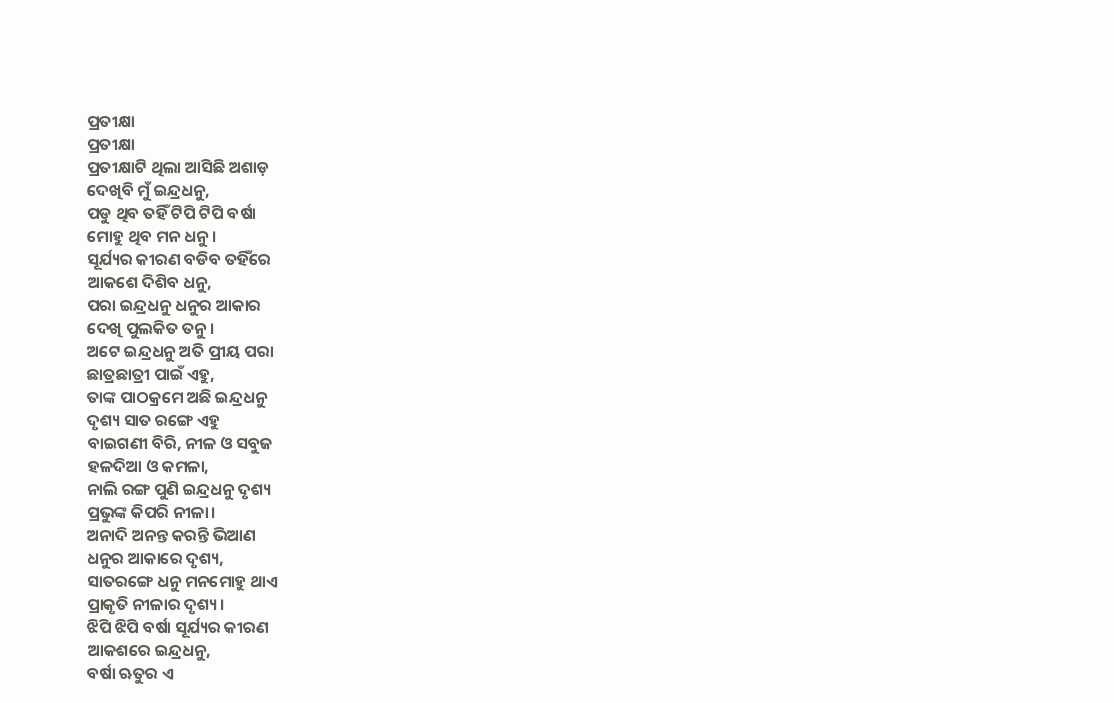ପ୍ରତୀକ୍ଷା
ପ୍ରତୀକ୍ଷା
ପ୍ରତୀକ୍ଷାଟି ଥିଲା ଆସିଛି ଅଶାଡ଼
ଦେଖିବି ମୁଁ ଇନ୍ଦ୍ରଧନୁ,
ପଡୁ ଥିବ ତହିଁ ଟିପି ଟିପି ବର୍ଷା
ମୋହୁ ଥିବ ମନ ଧନୁ।
ସୂର୍ଯ୍ୟର କୀରଣ ବଡିବ ତହିଁରେ
ଆକଶେ ଦିଶିବ ଧନୁ,
ପରା ଇନ୍ଦ୍ରଧନୁ ଧନୁର ଆକାର
ଦେଖି ପୁଲକିତ ତନୁ।
ଅଟେ ଇନ୍ଦ୍ରଧନୁ ଅତି ପ୍ରୀୟ ପରା
ଛାତ୍ରଛାତ୍ରୀ ପାଇଁ ଏହୁ,
ତାଙ୍କ ପାଠକ୍ରମେ ଅଛି ଇନ୍ଦ୍ରଧନୁ
ଦୃଶ୍ୟ ସାତ ରଙ୍ଗେ ଏହୁ
ବାଇଗଣୀ ବିରି, ନୀଳ ଓ ସବୁଜ
ହଳଦିଆ ଓ କମଳା,
ନାଲି ରଙ୍ଗ ପୁଣି ଇନ୍ଦ୍ରଧନୁ ଦୃଶ୍ୟ
ପ୍ରଭୁଙ୍କ କିପରି ନୀଳା।
ଅନାଦି ଅନନ୍ତ କରନ୍ତି ଭିଆଣ
ଧନୁର ଆକାରେ ଦୃଶ୍ୟ,
ସାତରଙ୍ଗେ ଧନୁ ମନମୋହୁ ଥାଏ
ପ୍ରାକୃତି ନୀଳାର ଦୃଶ୍ୟ।
ଝିପି ଝିପି ବର୍ଷା ସୂର୍ଯ୍ୟର କୀରଣ
ଆକଶରେ ଇନ୍ଦ୍ରଧନୁ,
ବର୍ଷା ଋତୁର ଏ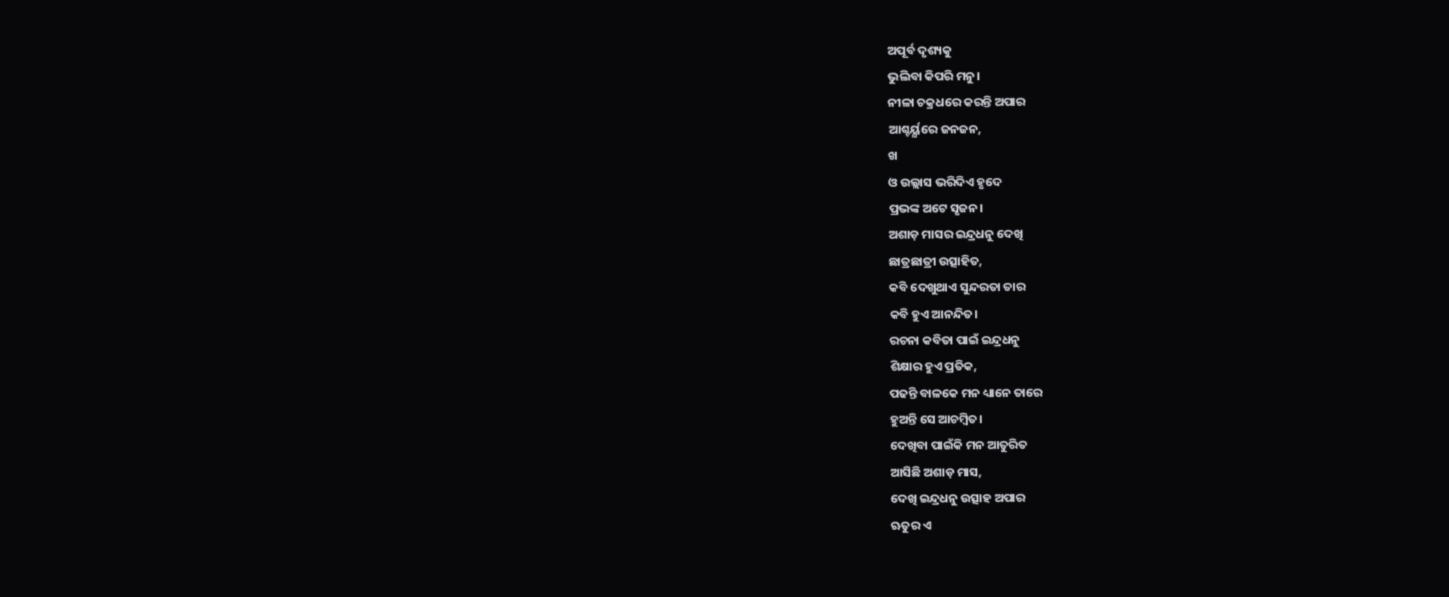ଅପୂର୍ବ ଦୃଶ୍ୟକୁ
ଭୁଲିବା କିପରି ମନୁ।
ନୀଳା ଚକ୍ରଧରେ କରନ୍ତି ଅପାର
ଆଶ୍ଚର୍ୟ୍ଯରେ ଜନଜନ,
ଖ
ଓ ଉଲ୍ଲାସ ଭରିଦିଏ ହୃଦେ
ପ୍ରଭଙ୍କ ଅଟେ ସୃଜନ।
ଅଶାଡ଼ ମାସର ଇନ୍ଦ୍ରଧନୁ ଦେଖି
ଛାତ୍ରଛାତ୍ରୀ ଉତ୍ସାହିତ,
କବି ଦେଖୁଥାଏ ସୁନ୍ଦରତା ତାର
କବି ହୁଏ ଆନନ୍ଦିତ।
ରଚନା କବିତା ପାଇଁ ଇନ୍ଦ୍ରଧନୁ
ଶିକ୍ଷାର ହୁଏ ପ୍ରତିକ,
ପଢନ୍ତି ବାଳକେ ମନ ଧ୍ୟାନେ ତାରେ
ହୁଅନ୍ତି ସେ ଆଚମ୍ବିତ।
ଦେଖିବା ପାଇଁକି ମନ ଆତୁରିତ
ଆସିଛି ଅଶାଡ଼ ମାସ,
ଦେଖି ଇନ୍ଦ୍ରଧନୁ ଉତ୍ସାହ ଅପାର
ଋତୁର ଏ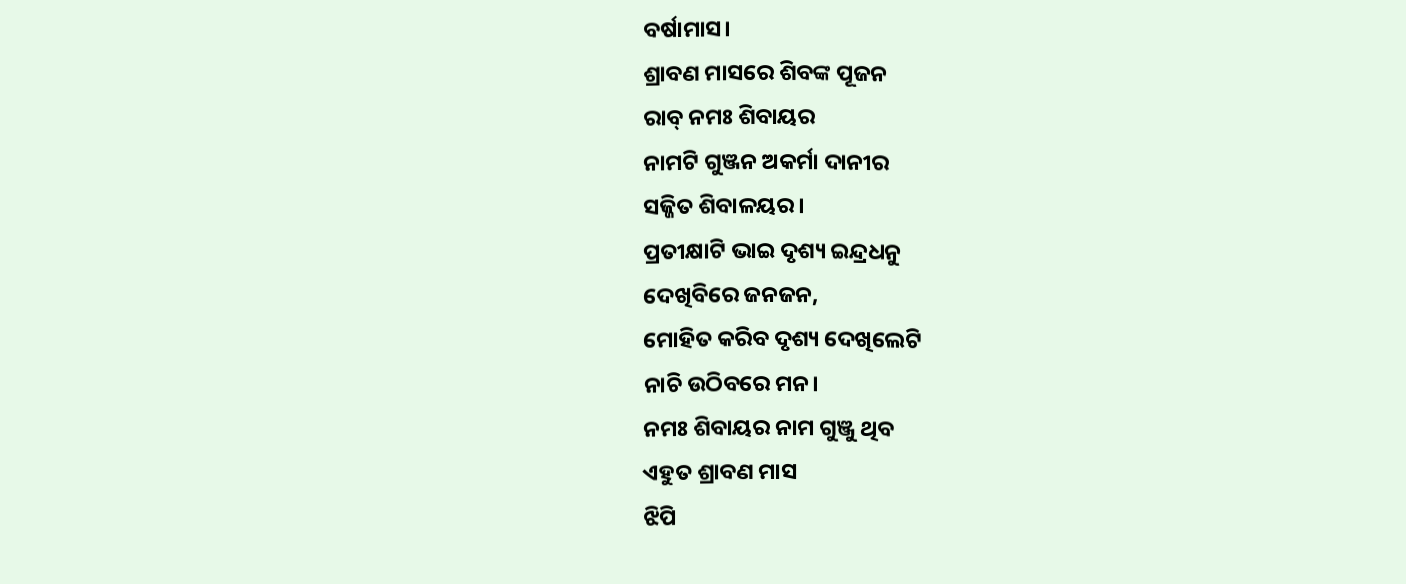ବର୍ଷାମାସ।
ଶ୍ରାବଣ ମାସରେ ଶିବଙ୍କ ପୂଜନ
ରାବ୍ ନମଃ ଶିବାୟର
ନାମଟି ଗୁଞ୍ଜନ ଅକର୍ମା ଦାନୀର
ସଜ୍ଜିତ ଶିବାଳୟର।
ପ୍ରତୀକ୍ଷାଟି ଭାଇ ଦୃଶ୍ୟ ଇନ୍ଦ୍ରଧନୁ
ଦେଖିବିରେ ଜନଜନ,
ମୋହିତ କରିବ ଦୃଶ୍ୟ ଦେଖିଲେଟି
ନାଚି ଉଠିବରେ ମନ।
ନମଃ ଶିବାୟର ନାମ ଗୁଞ୍ଜୁ ଥିବ
ଏହୁତ ଶ୍ରାବଣ ମାସ
ଝିପି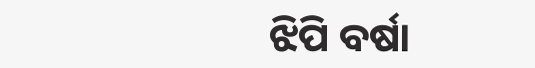ଝିପି ବର୍ଷା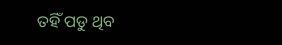ତହିଁ ପଡୁ ଥିବ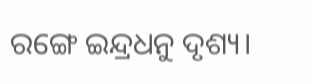ରଙ୍ଗେ ଇନ୍ଦ୍ରଧନୁ ଦୃଶ୍ୟ।